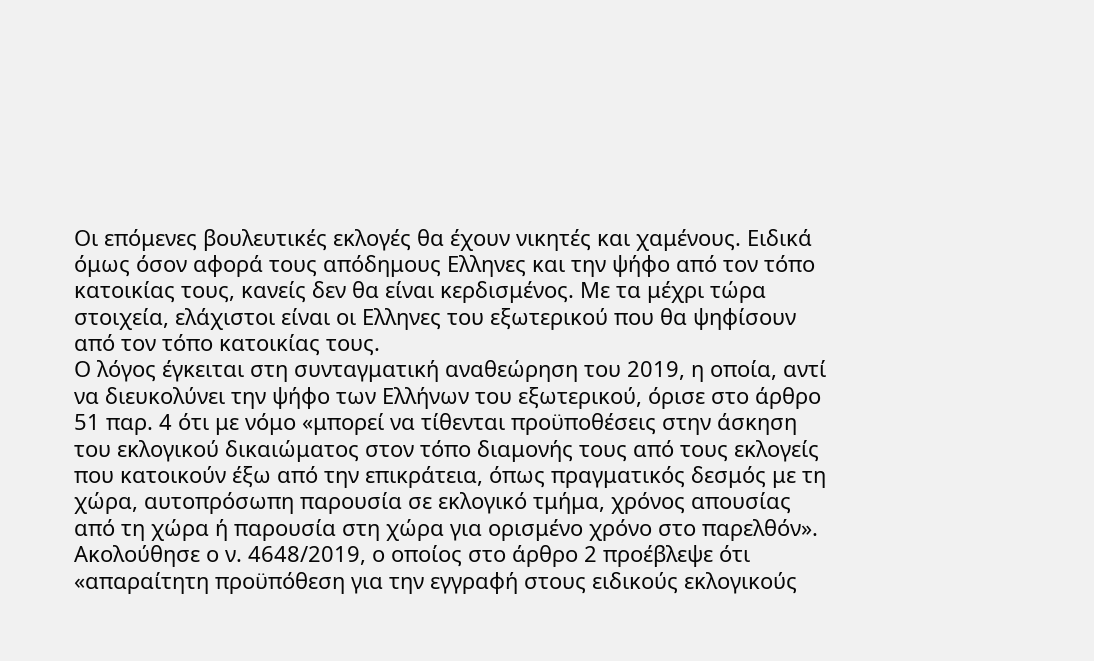Οι επόμενες βουλευτικές εκλογές θα έχουν νικητές και χαμένους. Ειδικά όμως όσον αφορά τους απόδημους Ελληνες και την ψήφο από τον τόπο κατοικίας τους, κανείς δεν θα είναι κερδισμένος. Με τα μέχρι τώρα στοιχεία, ελάχιστοι είναι οι Ελληνες του εξωτερικού που θα ψηφίσουν από τον τόπο κατοικίας τους.
Ο λόγος έγκειται στη συνταγματική αναθεώρηση του 2019, η οποία, αντί να διευκολύνει την ψήφο των Ελλήνων του εξωτερικού, όρισε στο άρθρο 51 παρ. 4 ότι με νόμο «μπορεί να τίθενται προϋποθέσεις στην άσκηση του εκλογικού δικαιώματος στον τόπο διαμονής τους από τους εκλογείς που κατοικούν έξω από την επικράτεια, όπως πραγματικός δεσμός με τη χώρα, αυτοπρόσωπη παρουσία σε εκλογικό τμήμα, χρόνος απουσίας από τη χώρα ή παρουσία στη χώρα για ορισμένο χρόνο στο παρελθόν». Ακολούθησε ο ν. 4648/2019, ο οποίος στο άρθρο 2 προέβλεψε ότι «απαραίτητη προϋπόθεση για την εγγραφή στους ειδικούς εκλογικούς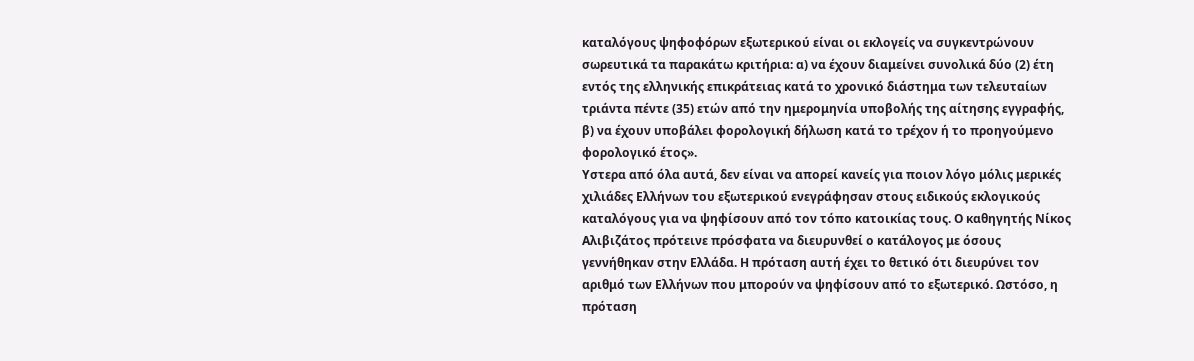καταλόγους ψηφοφόρων εξωτερικού είναι οι εκλογείς να συγκεντρώνουν σωρευτικά τα παρακάτω κριτήρια: α) να έχουν διαμείνει συνολικά δύο (2) έτη εντός της ελληνικής επικράτειας κατά το χρονικό διάστημα των τελευταίων τριάντα πέντε (35) ετών από την ημερομηνία υποβολής της αίτησης εγγραφής, β) να έχουν υποβάλει φορολογική δήλωση κατά το τρέχον ή το προηγούμενο φορολογικό έτος».
Υστερα από όλα αυτά, δεν είναι να απορεί κανείς για ποιoν λόγο μόλις μερικές χιλιάδες Ελλήνων του εξωτερικού ενεγράφησαν στους ειδικούς εκλογικούς καταλόγους για να ψηφίσουν από τον τόπο κατοικίας τους. Ο καθηγητής Νίκος Αλιβιζάτος πρότεινε πρόσφατα να διευρυνθεί ο κατάλογος με όσους γεννήθηκαν στην Ελλάδα. Η πρόταση αυτή έχει το θετικό ότι διευρύνει τον αριθμό των Ελλήνων που μπορούν να ψηφίσουν από το εξωτερικό. Ωστόσο, η πρόταση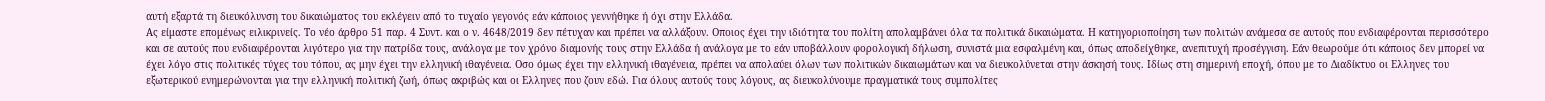αυτή εξαρτά τη διευκόλυνση του δικαιώματος του εκλέγειν από το τυχαίο γεγονός εάν κάποιος γεννήθηκε ή όχι στην Ελλάδα.
Ας είμαστε επομένως ειλικρινείς. Το νέο άρθρο 51 παρ. 4 Συντ. και ο ν. 4648/2019 δεν πέτυχαν και πρέπει να αλλάξουν. Οποιος έχει την ιδιότητα του πολίτη απολαμβάνει όλα τα πολιτικά δικαιώματα. Η κατηγοριοποίηση των πολιτών ανάμεσα σε αυτούς που ενδιαφέρονται περισσότερο και σε αυτούς που ενδιαφέρονται λιγότερο για την πατρίδα τους, ανάλογα με τον χρόνο διαμονής τους στην Ελλάδα ή ανάλογα με το εάν υποβάλλουν φορολογική δήλωση, συνιστά μια εσφαλμένη και, όπως αποδείχθηκε, ανεπιτυχή προσέγγιση. Εάν θεωρούμε ότι κάποιος δεν μπορεί να έχει λόγο στις πολιτικές τύχες του τόπου, ας μην έχει την ελληνική ιθαγένεια. Οσο όμως έχει την ελληνική ιθαγένεια, πρέπει να απολαύει όλων των πολιτικών δικαιωμάτων και να διευκολύνεται στην άσκησή τους. Ιδίως στη σημερινή εποχή, όπου με το Διαδίκτυο οι Ελληνες του εξωτερικού ενημερώνονται για την ελληνική πολιτική ζωή, όπως ακριβώς και οι Ελληνες που ζουν εδώ. Για όλους αυτούς τους λόγους, ας διευκολύνουμε πραγματικά τους συμπολίτες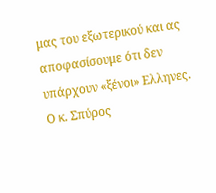μας του εξωτερικού και ας αποφασίσουμε ότι δεν υπάρχουν «ξένοι» Ελληνες.
Ο κ. Σπύρος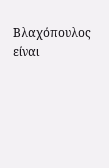Βλαχόπουλος είναι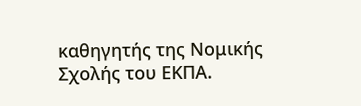καθηγητής της Νομικής Σχολής του ΕΚΠΑ.